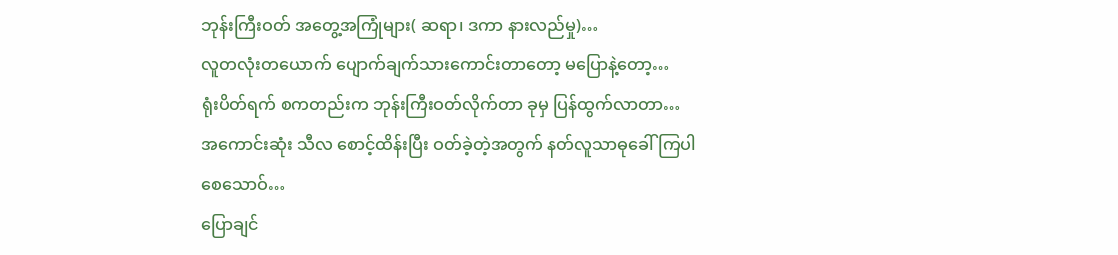ဘုန်းကြီးဝတ် အတွေ့အကြုံများ( ဆရာ၊ ဒကာ နားလည်မှု)…
လူတလုံးတယောက် ပျောက်ချက်သားကောင်းတာတော့ မပြောနဲ့တော့…
ရုံးပိတ်ရက် စကတည်းက ဘုန်းကြီးဝတ်လိုက်တာ ခုမှ ပြန်ထွက်လာတာ…
အကောင်းဆုံး သီလ စောင့်ထိန်းပြီး ဝတ်ခဲ့တဲ့အတွက် နတ်လူသာဓုခေါ်ကြပါစေသောဝ်…
ပြောချင်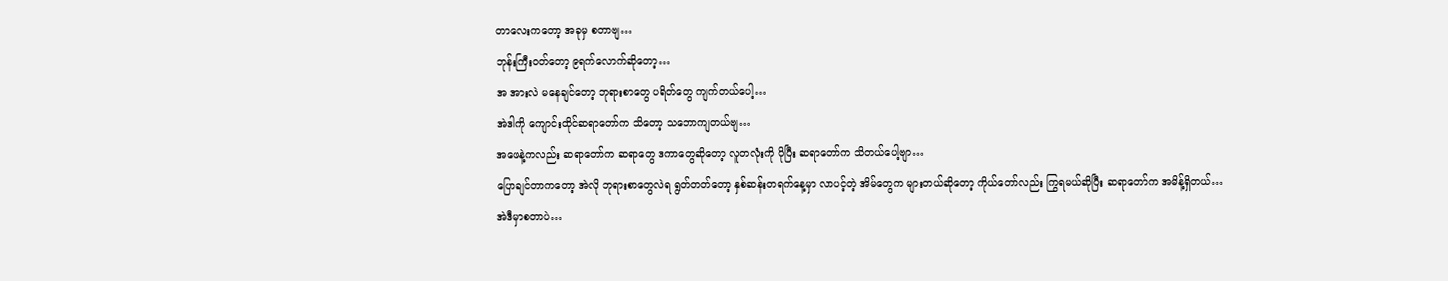တာလေးကတော့ အခုမှ စတာဗျ…
ဘုန်းကြီးဝတ်တော့ ၉ရက်လောက်ဆိုတော့…
အ အားလဲ မနေချင်တော့ ဘုရားစာတွေ ပရိတ်တွေ ကျက်တယ်ပေါ့…
အဲဒါကို ကျောင်းထိုင်ဆရာတော်က သိတော့ သဘောကျတယ်ဗျ…
အဖေနဲ့ကလည်း ဆရာတော်က ဆရာတွေ ဒကာတွေဆိုတော့ လူတလုံးကို ပိုပြီး ဆရာတော်က သိတယ်ပေါ့ဗျာ…
ပြောချင်တာကတော့ အဲလို ဘုရားစာတွေလဲရ ရွတ်တတ်တော့ နှစ်ဆန်းတရက်နေ့မှာ လာပင့်တဲ့ အိမ်တွေက များတယ်ဆိုတော့ ကိုယ်တော်လည်း ကြွရမယ်ဆိုပြီး ဆရာတော်က အမိန့်ရှိတယ်…
အဲဒီမှာစတာပဲ…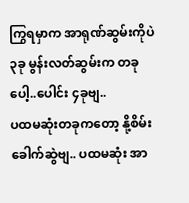ကြွရမှာက အာရုဏ်ဆွမ်းကိုပဲ ၃ခု မွန်းလတ်ဆွမ်းက တခုပေါ့..ပေါင်း ၄ခုဗျ..
ပထမဆုံးတခုကတော့ နို့စိမ်းခေါက်ဆွဲဗျ.. ပထမဆုံး အာ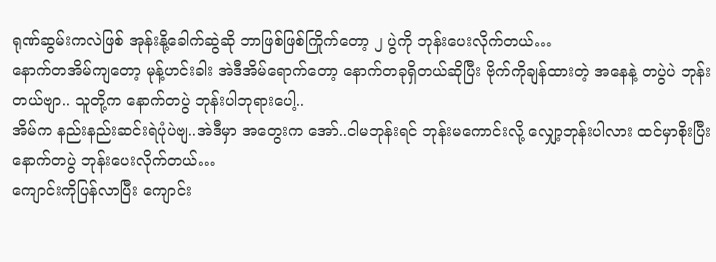ရုဏ်ဆွမ်းကလဲဖြစ် အုန်းနို့ခေါက်ဆွဲဆို ဘာဖြစ်ဖြစ်ကြိုက်တော့ ၂ ပွဲကို ဘုန်းပေးလိုက်တယ်…
နောက်တအိမ်ကျတော့ မုန့်ဟင်းခါး အဲဒီအိမ်ရောက်တော့ နောက်တခုရှိတယ်ဆိုပြီး ဗိုက်ကိုချန်ထားတဲ့ အနေနဲ့ တပွဲပဲ ဘုန်းတယ်ဗျာ.. သူတို့က နောက်တပွဲ ဘုန်းပါဘုရားပေါ့..
အိမ်က နည်းနည်းဆင်းရဲပုံပဲဗျ..အဲဒီမှာ အတွေးက အော်..ငါမဘုန်းရင် ဘုန်းမကောင်းလို့ လျှော့ဘုန်းပါလား ထင်မှာစိုးပြီး နောက်တပွဲ ဘုန်းပေးလိုက်တယ်…
ကျောင်းကိုပြန်လာပြီး ကျောင်း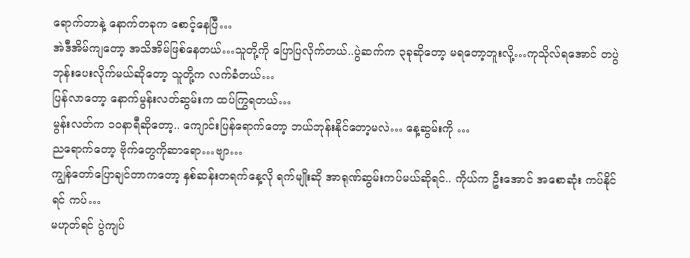ရောက်တာနဲ့ နောက်တခုက စောင့်နေပြီ…
အဲဒီအိမ်ကျတော့ အသိအိမ်ဖြစ်နေတယ်…သူတို့ကို ပြောပြလိုက်တယ်..ပွဲဆက်က ၃ခုဆိုတော့ မရတော့ဘူးလို့…ကုသိုလ်ရအောင် တပွဲ ဘုန်းပေးလိုက်မယ်ဆိုတော့ သူတို့က လက်ခံတယ်…
ပြန်လာတော့ နောက်မွန်းလတ်ဆွမ်းက ထပ်ကြွရတယ်…
မွန်းလတ်က ၁ဝနာရီဆိုတော့.. ကျောင်းပြန်ရောက်တော့ ဘယ်ဘုန်းနိုင်တော့မလဲ… နေ့ဆွမ်းကို …
ညရောက်တော့ ဗိုက်တွေကိုဆာရော…ဗျာ…
ကျွန်တော်ပြောချင်တာကတော့ နှစ်ဆန်းတရက်နေ့လို ရက်မျိုးဆို အာရုဏ်ဆွမ်းကပ်မယ်ဆိုရင်.. ကိုယ်က ဦးအောင် အစောဆုံး ကပ်နိုင်ရင် ကပ်…
မဟုတ်ရင် ပွဲကျပ်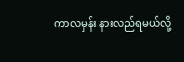ကာလမှန်း နားလည်ရမယ်လို့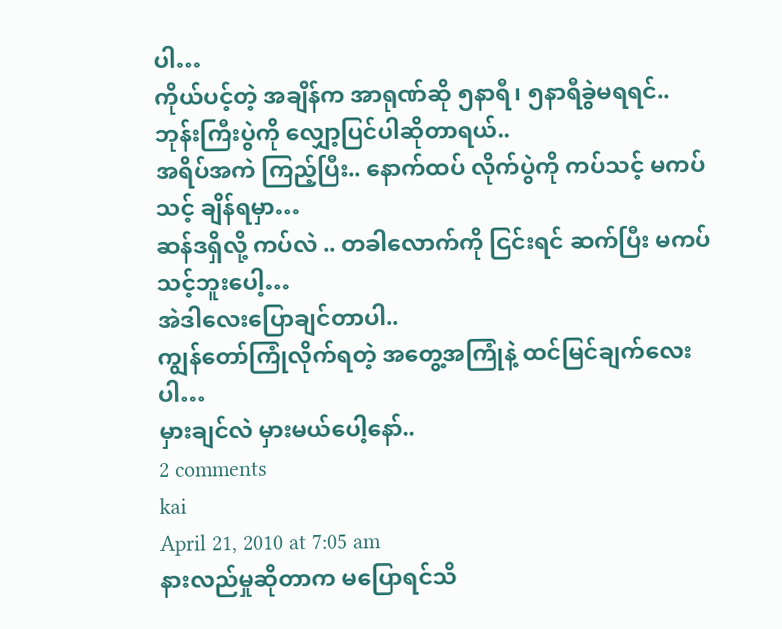ပါ…
ကိုယ်ပင့်တဲ့ အချိန်က အာရုဏ်ဆို ၅နာရီ၊ ၅နာရီခွဲမရရင်.. ဘုန်းကြီးပွဲကို လျှော့ပြင်ပါဆိုတာရယ်..
အရိပ်အကဲ ကြည့်ပြီး.. နောက်ထပ် လိုက်ပွဲကို ကပ်သင့် မကပ်သင့် ချိန်ရမှာ…
ဆန်ဒရှိလို့ ကပ်လဲ .. တခါလောက်ကို ငြင်းရင် ဆက်ပြီး မကပ်သင့်ဘူးပေါ့…
အဲဒါလေးပြောချင်တာပါ..
ကျွန်တော်ကြုံလိုက်ရတဲ့ အတွေ့အကြုံနဲ့ ထင်မြင်ချက်လေးပါ…
မှားချင်လဲ မှားမယ်ပေါ့နော်..
2 comments
kai
April 21, 2010 at 7:05 am
နားလည်မှုဆိုတာက မပြောရင်သိ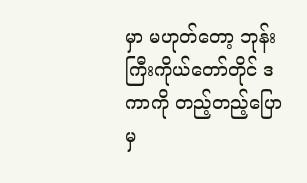မှာ မဟုတ်တော့ ဘုန်းကြီးကိုယ်တော်တိုင် ဒကာကို တည့်တည့်ပြောမှ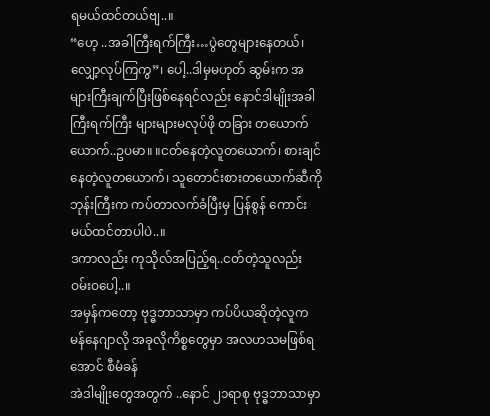ရမယ်ထင်တယ်ဗျ..။
“ဟေ့ ..အခါကြီးရက်ကြီး…ပွဲတွေများနေတယ်၊ လျှော့လုပ်ကြကွ”၊ ပေါ့..ဒါမှမဟုတ် ဆွမ်းက အများကြီးချက်ပြီးဖြစ်နေရင်လည်း နောင်ဒါမျိုးအခါကြီးရက်ကြီး များများမလုပ်ဖို တခြား တယောက်ယောက်..ဥပမာ။ ။ငတ်နေတဲ့လူတယောက်၊ စားချင်နေတဲ့လူတယောက်၊ သူတောင်းစားတယောက်ဆီကို ဘုန်းကြီးက ကပ်တာလက်ခံပြီးမှ ပြန်စွန် ကောင်းမယ်ထင်တာပါပဲ..။
ဒကာလည်း ကုသိုလ်အပြည့်ရ..ငတ်တဲ့သူလည်း ဝမ်းဝပေါ့..။
အမှန်ကတော့ ဗုဒ္ဓဘာသာမှာ ကပ်ပိယဆိုတဲ့လူက မန်နေဂျာလို အခုလိုကိစ္စတွေမှာ အလဟသမဖြစ်ရအောင် စီမံခန်
အဲဒါမျိုးတွေအတွက် ..နောင် ၂၁ရာစု ဗုဒ္ဓဘာသာမှာ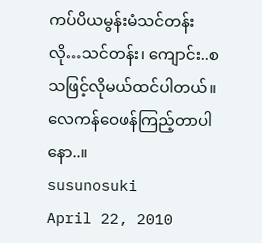ကပ်ပိယမွန်းမံသင်တန်းလို…သင်တန်း၊ ကျောင်း..စသဖြင့်လိုမယ်ထင်ပါတယ်။
လေကန်ဝေဖန်ကြည့်တာပါနော..။
susunosuki
April 22, 2010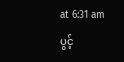at 6:31 am
ပွင့်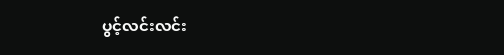ပွင့်လင်းလင်း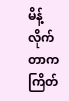မိန့်လိုက်တာက ကြိတ်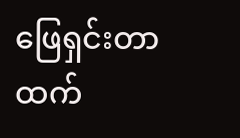ဖြေရှင်းတာထက်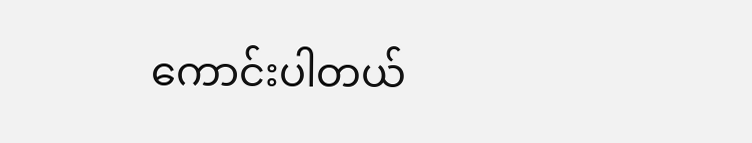ကောင်းပါတယ်